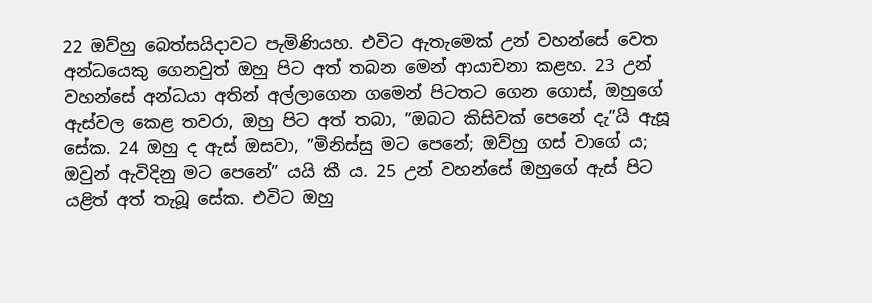22 ඔව්හු බෙත්සයිදාවට පැමිණියහ. එවිට ඇතැමෙක් උන් වහන්සේ වෙත අන්ධයෙකු ගෙනවුත් ඔහු පිට අත් තබන මෙන් ආයාචනා කළහ. 23 උන් වහන්සේ අන්ධයා අතින් අල්ලාගෙන ගමෙන් පිටතට ගෙන ගොස්, ඔහුගේ ඇස්වල කෙළ තවරා, ඔහු පිට අත් තබා, ”ඔබට කිසිවක් පෙනේ දැ”යි ඇසූ සේක. 24 ඔහු ද ඇස් ඔසවා, ”මිනිස්සු මට පෙනේ; ඔව්හු ගස් වාගේ ය; ඔවුන් ඇවිදිනු මට පෙනේ” යයි කී ය. 25 උන් වහන්සේ ඔහුගේ ඇස් පිට යළිත් අත් තැබූ සේක. එවිට ඔහු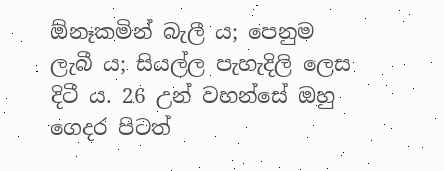ඕනෑකමින් බැලී ය; පෙනුම ලැබී ය; සියල්ල පැහැදිලි ලෙස දිටී ය. 26 උන් වහන්සේ ඔහු ගෙදර පිටත්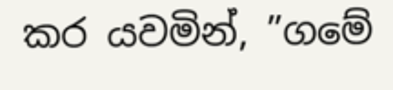කර යවමින්, ”ගමේ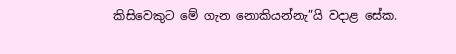කිසිවෙකුට මේ ගැන නොකියන්නැ”යි වදාළ සේක.